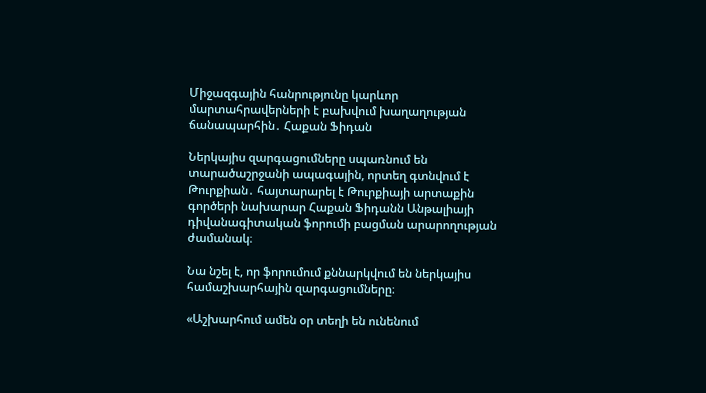Միջազգային հանրությունը կարևոր մարտահրավերների է բախվում խաղաղության ճանապարհին․ Հաքան Ֆիդան

Ներկայիս զարգացումները սպառնում են տարածաշրջանի ապագային, որտեղ գտնվում է Թուրքիան․ հայտարարել է Թուրքիայի արտաքին գործերի նախարար Հաքան Ֆիդանն Անթալիայի դիվանագիտական ֆորումի բացման արարողության ժամանակ։

Նա նշել է, որ ֆորումում քննարկվում են ներկայիս համաշխարհային զարգացումները։

«Աշխարհում ամեն օր տեղի են ունենում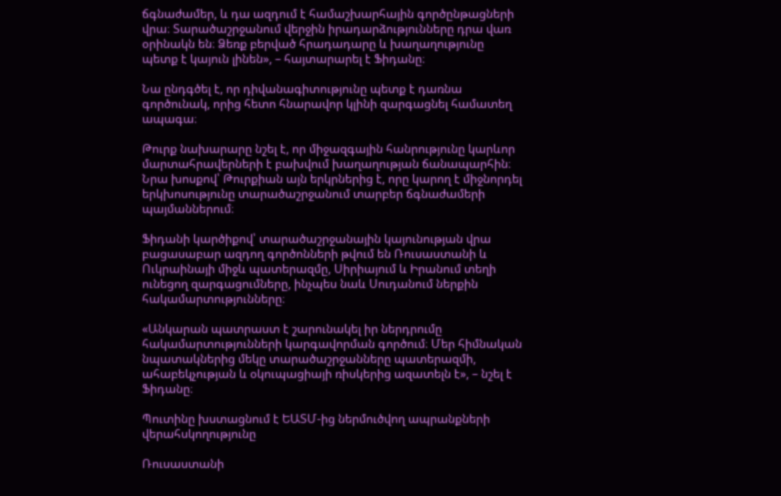ճգնաժամեր, և դա ազդում է համաշխարհային գործընթացների վրա։ Տարածաշրջանում վերջին իրադարձությունները դրա վառ օրինակն են։ Ձեռք բերված հրադադարը և խաղաղությունը պետք է կայուն լինեն», – հայտարարել է Ֆիդանը։

Նա ընդգծել է, որ դիվանագիտությունը պետք է դառնա գործունակ, որից հետո հնարավոր կլինի զարգացնել համատեղ ապագա։

Թուրք նախարարը նշել է, որ միջազգային հանրությունը կարևոր մարտահրավերների է բախվում խաղաղության ճանապարհին։ Նրա խոսքով՝ Թուրքիան այն երկրներից է, որը կարող է միջնորդել երկխոսությունը տարածաշրջանում տարբեր ճգնաժամերի պայմաններում։

Ֆիդանի կարծիքով՝ տարածաշրջանային կայունության վրա բացասաբար ազդող գործոնների թվում են Ռուսաստանի և Ուկրաինայի միջև պատերազմը, Սիրիայում և Իրանում տեղի ունեցող զարգացումները, ինչպես նաև Սուդանում ներքին հակամարտությունները։

«Անկարան պատրաստ է շարունակել իր ներդրումը հակամարտությունների կարգավորման գործում։ Մեր հիմնական նպատակներից մեկը տարածաշրջանները պատերազմի, ահաբեկչության և օկուպացիայի ռիսկերից ազատելն է», – նշել է Ֆիդանը։

Պուտինը խստացնում է ԵԱՏՄ-ից ներմուծվող ապրանքների վերահսկողությունը

Ռուսաստանի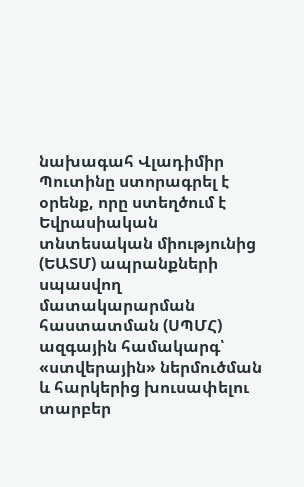նախագահ Վլադիմիր Պուտինը ստորագրել է օրենք, որը ստեղծում է Եվրասիական տնտեսական միությունից (ԵԱՏՄ) ապրանքների սպասվող մատակարարման հաստատման (ՍՊՄՀ) ազգային համակարգ՝ «ստվերային» ներմուծման և հարկերից խուսափելու տարբեր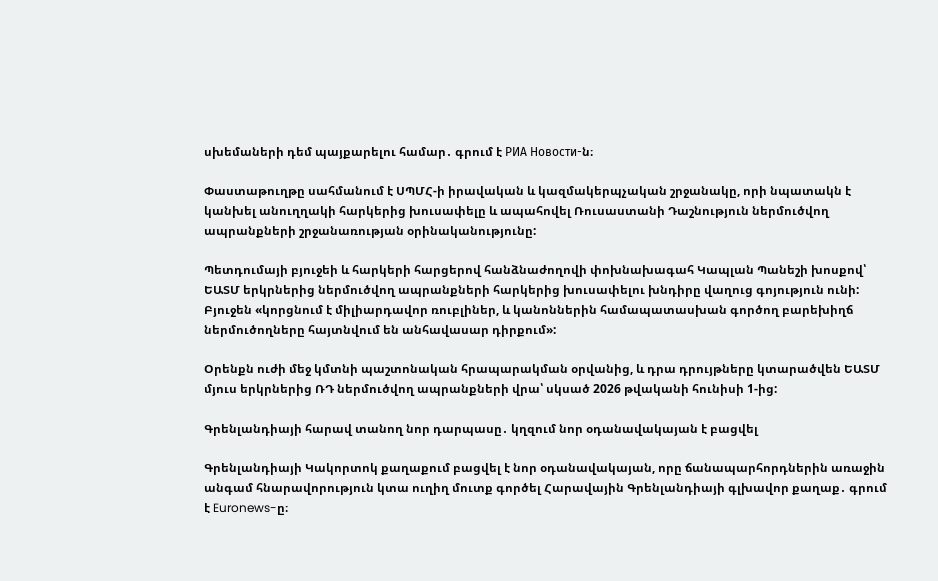սխեմաների դեմ պայքարելու համար․ գրում է РИА Новости-ն։

Փաստաթուղթը սահմանում է ՍՊՄՀ-ի իրավական և կազմակերպչական շրջանակը, որի նպատակն է կանխել անուղղակի հարկերից խուսափելը և ապահովել Ռուսաստանի Դաշնություն ներմուծվող ապրանքների շրջանառության օրինականությունը:

Պետդումայի բյուջեի և հարկերի հարցերով հանձնաժողովի փոխնախագահ Կապլան Պանեշի խոսքով՝ ԵԱՏՄ երկրներից ներմուծվող ապրանքների հարկերից խուսափելու խնդիրը վաղուց գոյություն ունի: Բյուջեն «կորցնում է միլիարդավոր ռուբլիներ, և կանոններին համապատասխան գործող բարեխիղճ ներմուծողները հայտնվում են անհավասար դիրքում»:

Օրենքն ուժի մեջ կմտնի պաշտոնական հրապարակման օրվանից, և դրա դրույթները կտարածվեն ԵԱՏՄ մյուս երկրներից ՌԴ ներմուծվող ապրանքների վրա՝ սկսած 2026 թվականի հունիսի 1-ից:

Գրենլանդիայի հարավ տանող նոր դարպասը․ կղզում նոր օդանավակայան է բացվել

Գրենլանդիայի Կակորտոկ քաղաքում բացվել է նոր օդանավակայան, որը ճանապարհորդներին առաջին անգամ հնարավորություն կտա ուղիղ մուտք գործել Հարավային Գրենլանդիայի գլխավոր քաղաք․ գրում է Euronews-ը։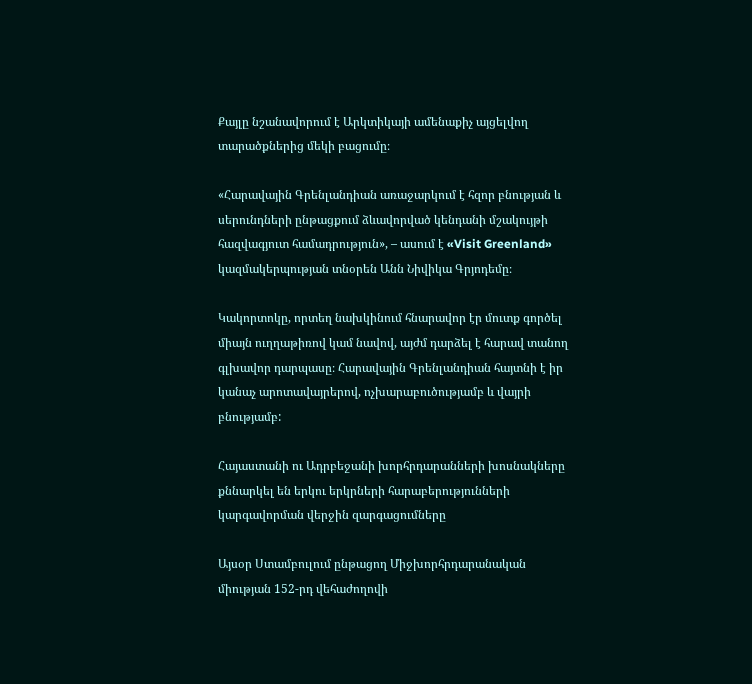Քայլը նշանավորում է Արկտիկայի ամենաքիչ այցելվող տարածքներից մեկի բացումը։

«Հարավային Գրենլանդիան առաջարկում է հզոր բնության և սերունդների ընթացքում ձևավորված կենդանի մշակույթի հազվագյուտ համադրություն», – ասում է «Visit Greenland» կազմակերպության տնօրեն Անն Նիվիկա Գրյոդեմը։

Կակորտոկը, որտեղ նախկինում հնարավոր էր մուտք գործել միայն ուղղաթիռով կամ նավով, այժմ դարձել է հարավ տանող գլխավոր դարպասը։ Հարավային Գրենլանդիան հայտնի է իր կանաչ արոտավայրերով, ոչխարաբուծությամբ և վայրի բնությամբ:

Հայաստանի ու Ադրբեջանի խորհրդարանների խոսնակները քննարկել են երկու երկրների հարաբերությունների կարգավորման վերջին զարգացումները

Այսօր Ստամբուլում ընթացող Միջխորհրդարանական միության 152-րդ վեհաժողովի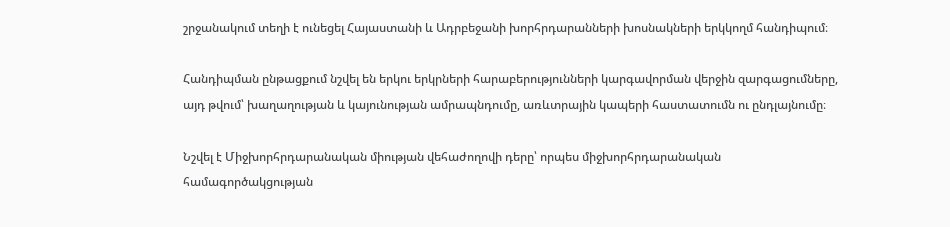շրջանակում տեղի է ունեցել Հայաստանի և Ադրբեջանի խորհրդարանների խոսնակների երկկողմ հանդիպում։

Հանդիպման ընթացքում նշվել են երկու երկրների հարաբերությունների կարգավորման վերջին զարգացումները, այդ թվում՝ խաղաղության և կայունության ամրապնդումը, առևտրային կապերի հաստատումն ու ընդլայնումը։

Նշվել է Միջխորհրդարանական միության վեհաժողովի դերը՝ որպես միջխորհրդարանական համագործակցության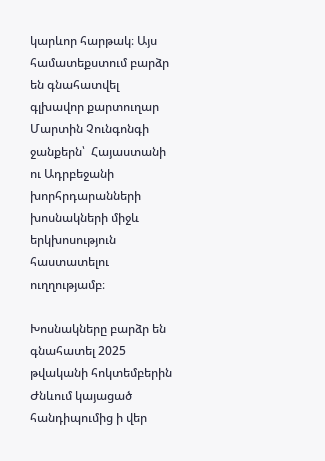կարևոր հարթակ։ Այս համատեքստում բարձր են գնահատվել գլխավոր քարտուղար Մարտին Չունգոնգի ջանքերն՝  Հայաստանի ու Ադրբեջանի խորհրդարանների խոսնակների միջև երկխոսություն հաստատելու ուղղությամբ։

Խոսնակները բարձր են գնահատել 2025 թվականի հոկտեմբերին Ժնևում կայացած հանդիպումից ի վեր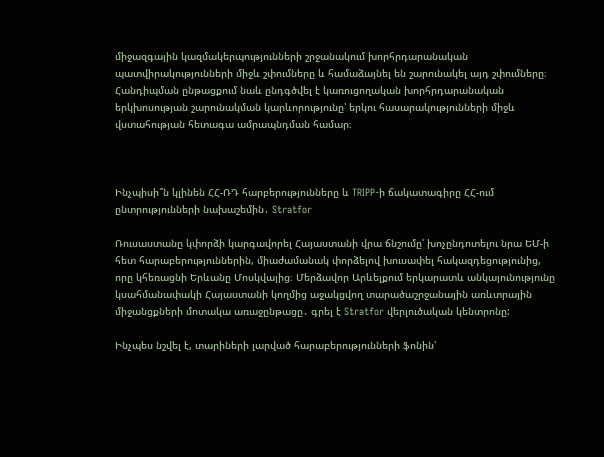միջազգային կազմակերպությունների շրջանակում խորհրդարանական պատվիրակությունների միջև շփումները և համաձայնել են շարունակել այդ շփումները։ Հանդիպման ընթացքում նաև ընդգծվել է կառուցողական խորհրդարանական երկխոսության շարունակման կարևորությունը՝ երկու հասարակությունների միջև վստահության հետագա ամրապնդման համար։



Ինչպիսի՞ն կլինեն ՀՀ-ՌԴ հարբերությունները և TRIPP-ի ճակատագիրը ՀՀ-ում ընտրությունների նախաշեմին․ Stratfor

Ռուսաստանը կփորձի կարգավորել Հայաստանի վրա ճնշումը՝ խոչընդոտելու նրա ԵՄ-ի հետ հարաբերություններին, միաժամանակ փորձելով խուսափել հակազդեցությունից, որը կհեռացնի Երևանը Մոսկվայից։ Մերձավոր Արևելքում երկարատև անկայունությունը կսահմանափակի Հայաստանի կողմից աջակցվող տարածաշրջանային առևտրային միջանցքների մոտակա առաջընթացը․ գրել է Stratfor վերլուծական կենտրոնը:

Ինչպես նշվել է, տարիների լարված հարաբերությունների ֆոնին՝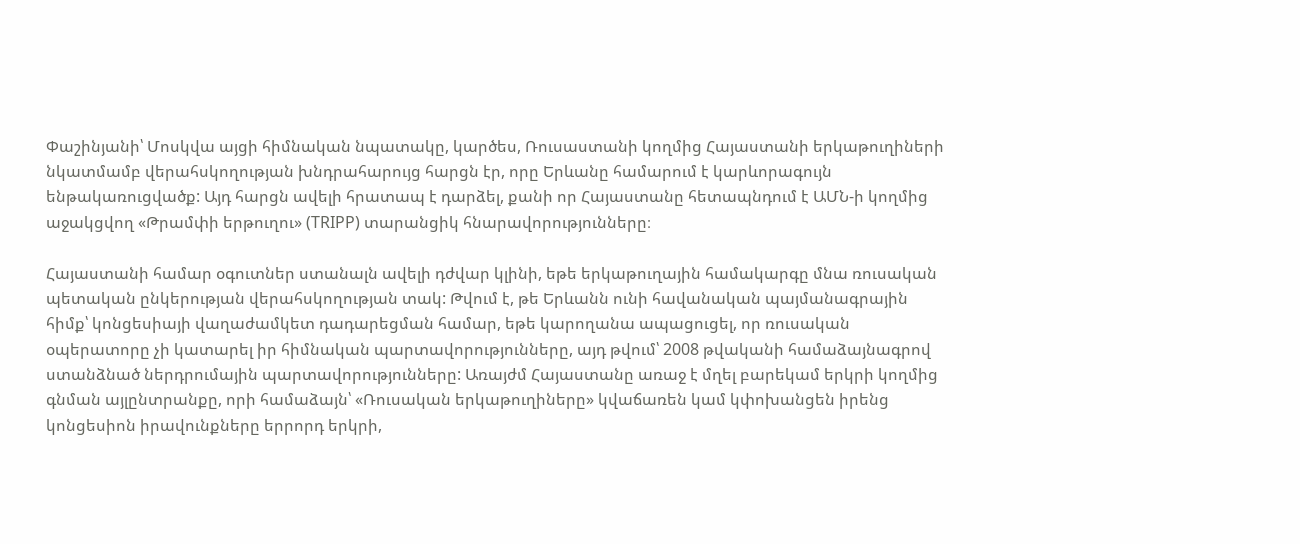Փաշինյանի՝ Մոսկվա այցի հիմնական նպատակը, կարծես, Ռուսաստանի կողմից Հայաստանի երկաթուղիների նկատմամբ վերահսկողության խնդրահարույց հարցն էր, որը Երևանը համարում է կարևորագույն ենթակառուցվածք: Այդ հարցն ավելի հրատապ է դարձել, քանի որ Հայաստանը հետապնդում է ԱՄՆ-ի կողմից աջակցվող «Թրամփի երթուղու» (TRIPP) տարանցիկ հնարավորությունները։

Հայաստանի համար օգուտներ ստանալն ավելի դժվար կլինի, եթե երկաթուղային համակարգը մնա ռուսական պետական ընկերության վերահսկողության տակ: Թվում է, թե Երևանն ունի հավանական պայմանագրային հիմք՝ կոնցեսիայի վաղաժամկետ դադարեցման համար, եթե կարողանա ապացուցել, որ ռուսական օպերատորը չի կատարել իր հիմնական պարտավորությունները, այդ թվում՝ 2008 թվականի համաձայնագրով ստանձնած ներդրումային պարտավորությունները: Առայժմ Հայաստանը առաջ է մղել բարեկամ երկրի կողմից գնման այլընտրանքը, որի համաձայն՝ «Ռուսական երկաթուղիները» կվաճառեն կամ կփոխանցեն իրենց կոնցեսիոն իրավունքները երրորդ երկրի,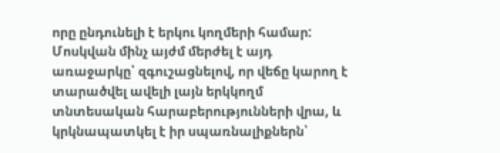որը ընդունելի է երկու կողմերի համար: Մոսկվան մինչ այժմ մերժել է այդ առաջարկը՝ զգուշացնելով, որ վեճը կարող է տարածվել ավելի լայն երկկողմ տնտեսական հարաբերությունների վրա, և կրկնապատկել է իր սպառնալիքներն՝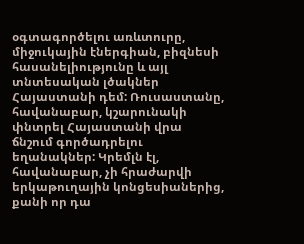օգտագործելու առևտուրը, միջուկային էներգիան, բիզնեսի հասանելիությունը և այլ տնտեսական լծակներ Հայաստանի դեմ: Ռուսաստանը, հավանաբար, կշարունակի փնտրել Հայաստանի վրա ճնշում գործադրելու եղանակներ: Կրեմլն էլ, հավանաբար, չի հրաժարվի երկաթուղային կոնցեսիաներից, քանի որ դա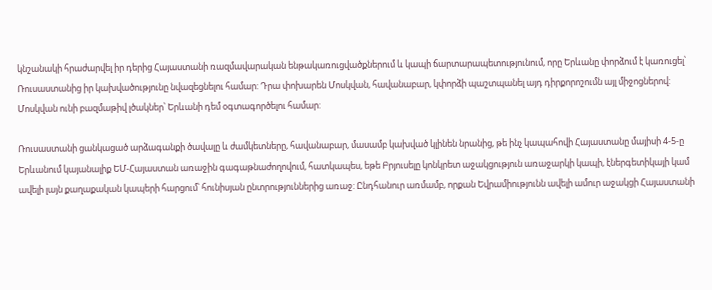կնշանակի հրաժարվել իր դերից Հայաստանի ռազմավարական ենթակառուցվածքներում և կապի ճարտարապետությունում, որը Երևանը փորձում է կառուցել՝ Ռուսաստանից իր կախվածությունը նվազեցնելու համար: Դրա փոխարեն Մոսկվան, հավանաբար, կփորձի պաշտպանել այդ դիրքորոշումն այլ միջոցներով: Մոսկվան ունի բազմաթիվ լծակներ՝ Երևանի դեմ օգտագործելու համար:

Ռուսաստանի ցանկացած արձագանքի ծավալը և ժամկետները, հավանաբար, մասամբ կախված կլինեն նրանից, թե ինչ կապահովի Հայաստանը մայիսի 4-5-ը Երևանում կայանալիք ԵՄ-Հայաստան առաջին գագաթնաժողովում, հատկապես, եթե Բրյուսելը կոնկրետ աջակցություն առաջարկի կապի, էներգետիկայի կամ ավելի լայն քաղաքական կապերի հարցում՝ հունիսյան ընտրություններից առաջ: Ընդհանուր առմամբ, որքան Եվրամիությունն ավելի ամուր աջակցի Հայաստանի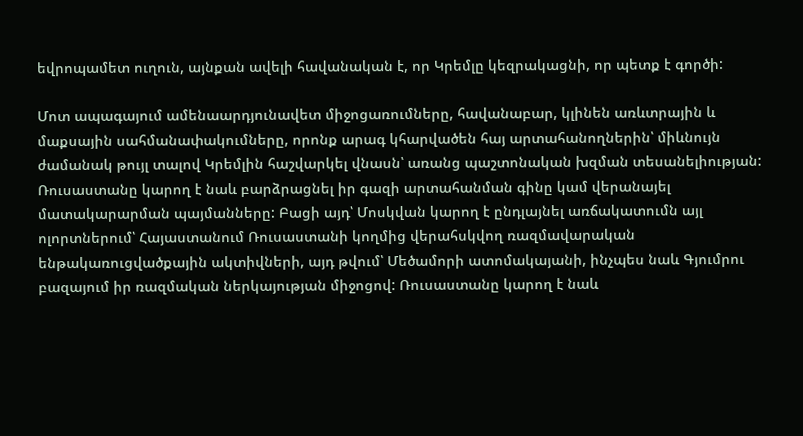եվրոպամետ ուղուն, այնքան ավելի հավանական է, որ Կրեմլը կեզրակացնի, որ պետք է գործի:

Մոտ ապագայում ամենաարդյունավետ միջոցառումները, հավանաբար, կլինեն առևտրային և մաքսային սահմանափակումները, որոնք արագ կհարվածեն հայ արտահանողներին՝ միևնույն ժամանակ թույլ տալով Կրեմլին հաշվարկել վնասն՝ առանց պաշտոնական խզման տեսանելիության: Ռուսաստանը կարող է նաև բարձրացնել իր գազի արտահանման գինը կամ վերանայել մատակարարման պայմանները: Բացի այդ՝ Մոսկվան կարող է ընդլայնել առճակատումն այլ ոլորտներում՝ Հայաստանում Ռուսաստանի կողմից վերահսկվող ռազմավարական ենթակառուցվածքային ակտիվների, այդ թվում՝ Մեծամորի ատոմակայանի, ինչպես նաև Գյումրու բազայում իր ռազմական ներկայության միջոցով: Ռուսաստանը կարող է նաև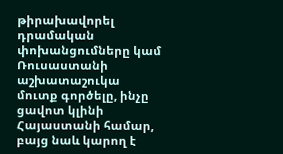թիրախավորել դրամական փոխանցումները կամ Ռուսաստանի աշխատաշուկա մուտք գործելը, ինչը ցավոտ կլինի Հայաստանի համար, բայց նաև կարող է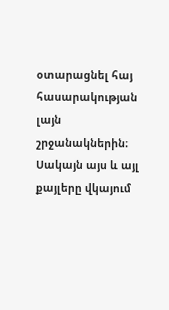օտարացնել հայ հասարակության լայն շրջանակներին։ Սակայն այս և այլ քայլերը վկայում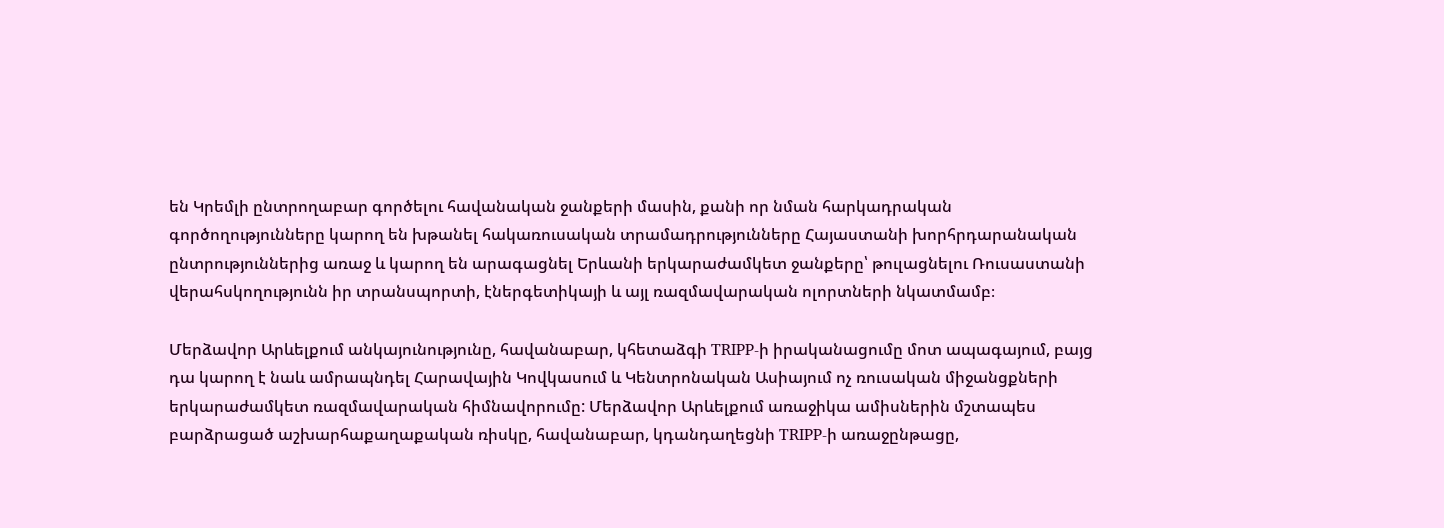են Կրեմլի ընտրողաբար գործելու հավանական ջանքերի մասին, քանի որ նման հարկադրական գործողությունները կարող են խթանել հակառուսական տրամադրությունները Հայաստանի խորհրդարանական ընտրություններից առաջ և կարող են արագացնել Երևանի երկարաժամկետ ջանքերը՝ թուլացնելու Ռուսաստանի վերահսկողությունն իր տրանսպորտի, էներգետիկայի և այլ ռազմավարական ոլորտների նկատմամբ։

Մերձավոր Արևելքում անկայունությունը, հավանաբար, կհետաձգի TRIPP-ի իրականացումը մոտ ապագայում, բայց դա կարող է նաև ամրապնդել Հարավային Կովկասում և Կենտրոնական Ասիայում ոչ ռուսական միջանցքների երկարաժամկետ ռազմավարական հիմնավորումը: Մերձավոր Արևելքում առաջիկա ամիսներին մշտապես բարձրացած աշխարհաքաղաքական ռիսկը, հավանաբար, կդանդաղեցնի TRIPP-ի առաջընթացը,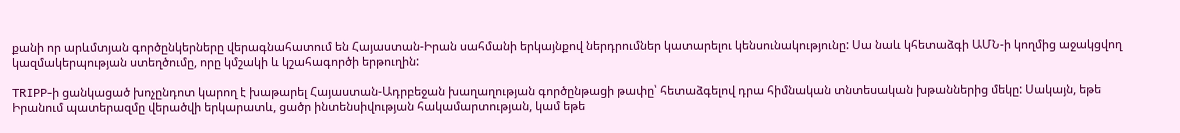քանի որ արևմտյան գործընկերները վերագնահատում են Հայաստան-Իրան սահմանի երկայնքով ներդրումներ կատարելու կենսունակությունը: Սա նաև կհետաձգի ԱՄՆ-ի կողմից աջակցվող կազմակերպության ստեղծումը, որը կմշակի և կշահագործի երթուղին:

TRIPP-ի ցանկացած խոչընդոտ կարող է խաթարել Հայաստան-Ադրբեջան խաղաղության գործընթացի թափը՝ հետաձգելով դրա հիմնական տնտեսական խթաններից մեկը: Սակայն, եթե Իրանում պատերազմը վերածվի երկարատև, ցածր ինտենսիվության հակամարտության, կամ եթե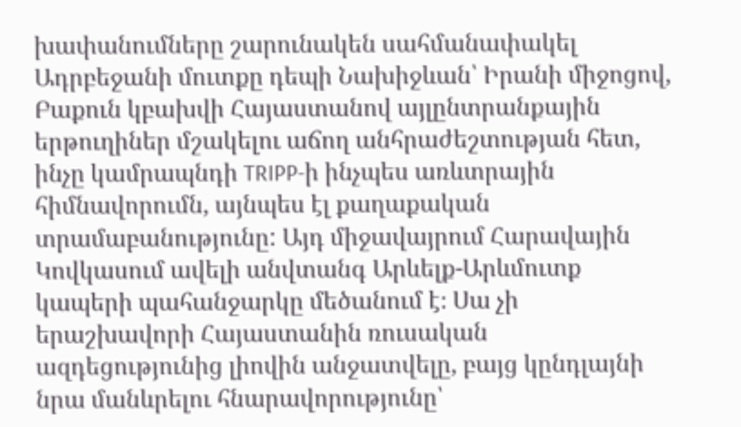խափանումները շարունակեն սահմանափակել Ադրբեջանի մուտքը դեպի Նախիջևան՝ Իրանի միջոցով, Բաքուն կբախվի Հայաստանով այլընտրանքային երթուղիներ մշակելու աճող անհրաժեշտության հետ, ինչը կամրապնդի TRIPP-ի ինչպես առևտրային հիմնավորումն, այնպես էլ քաղաքական տրամաբանությունը: Այդ միջավայրում Հարավային Կովկասում ավելի անվտանգ Արևելք-Արևմուտք կապերի պահանջարկը մեծանում է։ Սա չի երաշխավորի Հայաստանին ռուսական ազդեցությունից լիովին անջատվելը, բայց կընդլայնի նրա մանևրելու հնարավորությունը՝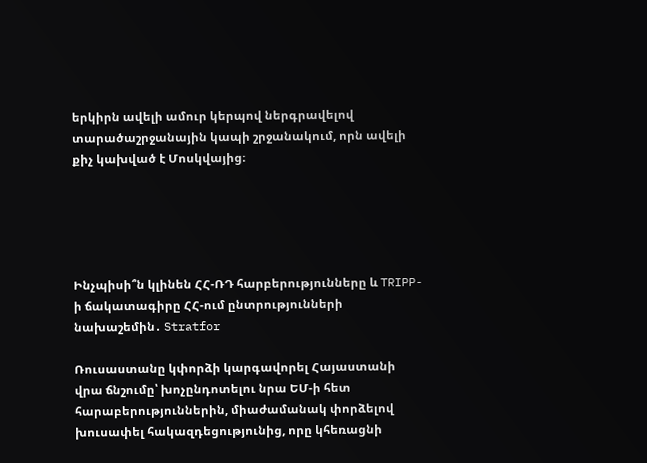երկիրն ավելի ամուր կերպով ներգրավելով տարածաշրջանային կապի շրջանակում, որն ավելի քիչ կախված է Մոսկվայից։





Ինչպիսի՞ն կլինեն ՀՀ-ՌԴ հարբերությունները և TRIPP-ի ճակատագիրը ՀՀ-ում ընտրությունների նախաշեմին․ Stratfor

Ռուսաստանը կփորձի կարգավորել Հայաստանի վրա ճնշումը՝ խոչընդոտելու նրա ԵՄ-ի հետ հարաբերություններին, միաժամանակ փորձելով խուսափել հակազդեցությունից, որը կհեռացնի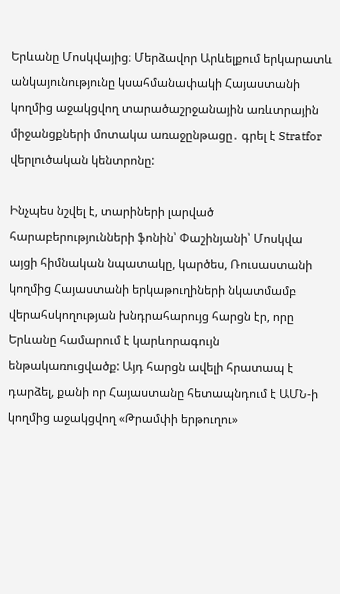Երևանը Մոսկվայից։ Մերձավոր Արևելքում երկարատև անկայունությունը կսահմանափակի Հայաստանի կողմից աջակցվող տարածաշրջանային առևտրային միջանցքների մոտակա առաջընթացը․ գրել է Stratfor վերլուծական կենտրոնը:

Ինչպես նշվել է, տարիների լարված հարաբերությունների ֆոնին՝ Փաշինյանի՝ Մոսկվա այցի հիմնական նպատակը, կարծես, Ռուսաստանի կողմից Հայաստանի երկաթուղիների նկատմամբ վերահսկողության խնդրահարույց հարցն էր, որը Երևանը համարում է կարևորագույն ենթակառուցվածք: Այդ հարցն ավելի հրատապ է դարձել, քանի որ Հայաստանը հետապնդում է ԱՄՆ-ի կողմից աջակցվող «Թրամփի երթուղու»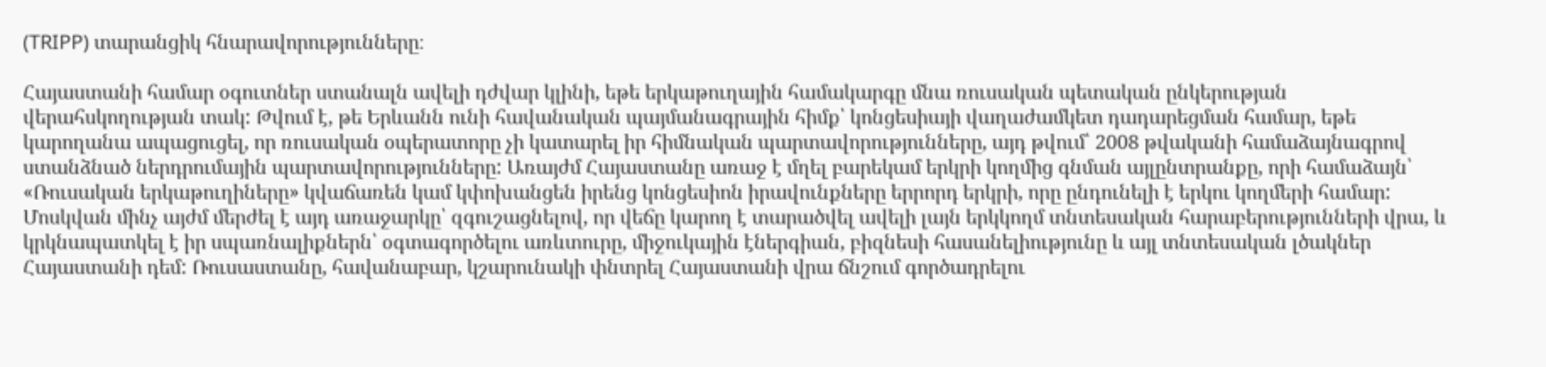(TRIPP) տարանցիկ հնարավորությունները։

Հայաստանի համար օգուտներ ստանալն ավելի դժվար կլինի, եթե երկաթուղային համակարգը մնա ռուսական պետական ընկերության վերահսկողության տակ: Թվում է, թե Երևանն ունի հավանական պայմանագրային հիմք՝ կոնցեսիայի վաղաժամկետ դադարեցման համար, եթե կարողանա ապացուցել, որ ռուսական օպերատորը չի կատարել իր հիմնական պարտավորությունները, այդ թվում՝ 2008 թվականի համաձայնագրով ստանձնած ներդրումային պարտավորությունները: Առայժմ Հայաստանը առաջ է մղել բարեկամ երկրի կողմից գնման այլընտրանքը, որի համաձայն՝ «Ռուսական երկաթուղիները» կվաճառեն կամ կփոխանցեն իրենց կոնցեսիոն իրավունքները երրորդ երկրի, որը ընդունելի է երկու կողմերի համար: Մոսկվան մինչ այժմ մերժել է այդ առաջարկը՝ զգուշացնելով, որ վեճը կարող է տարածվել ավելի լայն երկկողմ տնտեսական հարաբերությունների վրա, և կրկնապատկել է իր սպառնալիքներն՝ օգտագործելու առևտուրը, միջուկային էներգիան, բիզնեսի հասանելիությունը և այլ տնտեսական լծակներ Հայաստանի դեմ: Ռուսաստանը, հավանաբար, կշարունակի փնտրել Հայաստանի վրա ճնշում գործադրելու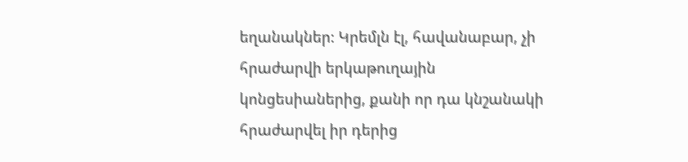եղանակներ: Կրեմլն էլ, հավանաբար, չի հրաժարվի երկաթուղային կոնցեսիաներից, քանի որ դա կնշանակի հրաժարվել իր դերից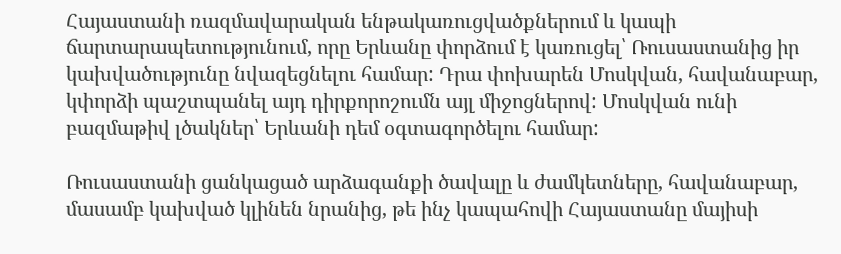Հայաստանի ռազմավարական ենթակառուցվածքներում և կապի ճարտարապետությունում, որը Երևանը փորձում է կառուցել՝ Ռուսաստանից իր կախվածությունը նվազեցնելու համար: Դրա փոխարեն Մոսկվան, հավանաբար, կփորձի պաշտպանել այդ դիրքորոշումն այլ միջոցներով: Մոսկվան ունի բազմաթիվ լծակներ՝ Երևանի դեմ օգտագործելու համար:

Ռուսաստանի ցանկացած արձագանքի ծավալը և ժամկետները, հավանաբար, մասամբ կախված կլինեն նրանից, թե ինչ կապահովի Հայաստանը մայիսի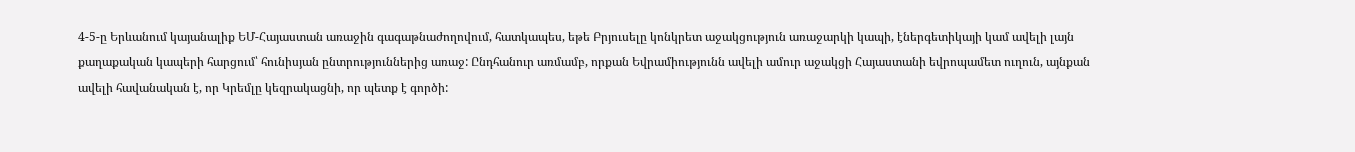4-5-ը Երևանում կայանալիք ԵՄ-Հայաստան առաջին գագաթնաժողովում, հատկապես, եթե Բրյուսելը կոնկրետ աջակցություն առաջարկի կապի, էներգետիկայի կամ ավելի լայն քաղաքական կապերի հարցում՝ հունիսյան ընտրություններից առաջ: Ընդհանուր առմամբ, որքան Եվրամիությունն ավելի ամուր աջակցի Հայաստանի եվրոպամետ ուղուն, այնքան ավելի հավանական է, որ Կրեմլը կեզրակացնի, որ պետք է գործի: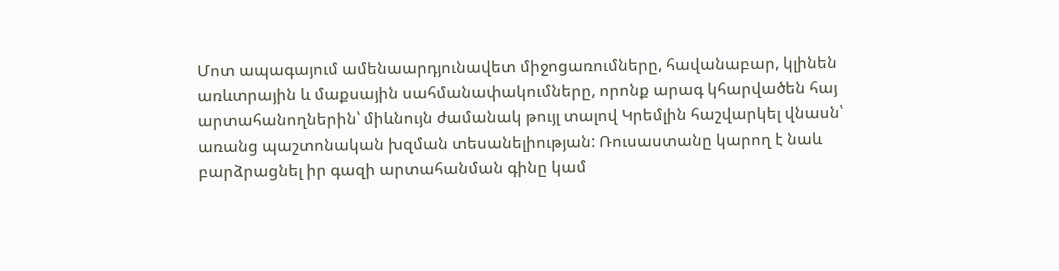Մոտ ապագայում ամենաարդյունավետ միջոցառումները, հավանաբար, կլինեն առևտրային և մաքսային սահմանափակումները, որոնք արագ կհարվածեն հայ արտահանողներին՝ միևնույն ժամանակ թույլ տալով Կրեմլին հաշվարկել վնասն՝ առանց պաշտոնական խզման տեսանելիության: Ռուսաստանը կարող է նաև բարձրացնել իր գազի արտահանման գինը կամ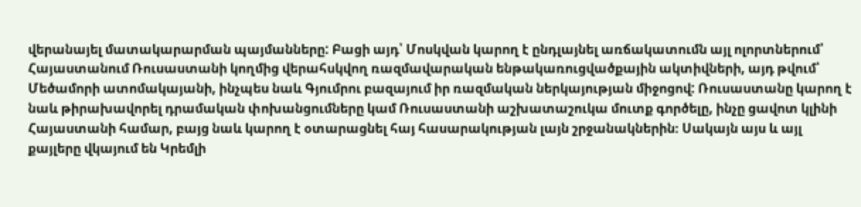վերանայել մատակարարման պայմանները: Բացի այդ՝ Մոսկվան կարող է ընդլայնել առճակատումն այլ ոլորտներում՝ Հայաստանում Ռուսաստանի կողմից վերահսկվող ռազմավարական ենթակառուցվածքային ակտիվների, այդ թվում՝ Մեծամորի ատոմակայանի, ինչպես նաև Գյումրու բազայում իր ռազմական ներկայության միջոցով: Ռուսաստանը կարող է նաև թիրախավորել դրամական փոխանցումները կամ Ռուսաստանի աշխատաշուկա մուտք գործելը, ինչը ցավոտ կլինի Հայաստանի համար, բայց նաև կարող է օտարացնել հայ հասարակության լայն շրջանակներին։ Սակայն այս և այլ քայլերը վկայում են Կրեմլի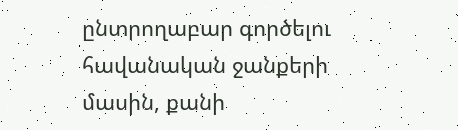ընտրողաբար գործելու հավանական ջանքերի մասին, քանի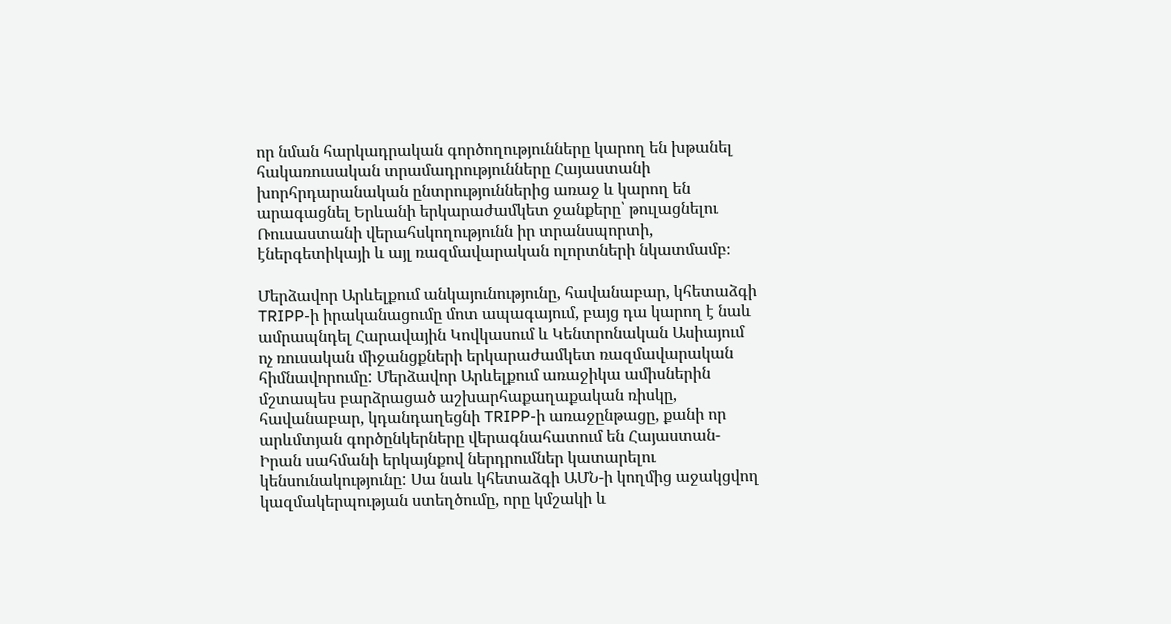որ նման հարկադրական գործողությունները կարող են խթանել հակառուսական տրամադրությունները Հայաստանի խորհրդարանական ընտրություններից առաջ և կարող են արագացնել Երևանի երկարաժամկետ ջանքերը՝ թուլացնելու Ռուսաստանի վերահսկողությունն իր տրանսպորտի, էներգետիկայի և այլ ռազմավարական ոլորտների նկատմամբ։

Մերձավոր Արևելքում անկայունությունը, հավանաբար, կհետաձգի TRIPP-ի իրականացումը մոտ ապագայում, բայց դա կարող է նաև ամրապնդել Հարավային Կովկասում և Կենտրոնական Ասիայում ոչ ռուսական միջանցքների երկարաժամկետ ռազմավարական հիմնավորումը: Մերձավոր Արևելքում առաջիկա ամիսներին մշտապես բարձրացած աշխարհաքաղաքական ռիսկը, հավանաբար, կդանդաղեցնի TRIPP-ի առաջընթացը, քանի որ արևմտյան գործընկերները վերագնահատում են Հայաստան-Իրան սահմանի երկայնքով ներդրումներ կատարելու կենսունակությունը: Սա նաև կհետաձգի ԱՄՆ-ի կողմից աջակցվող կազմակերպության ստեղծումը, որը կմշակի և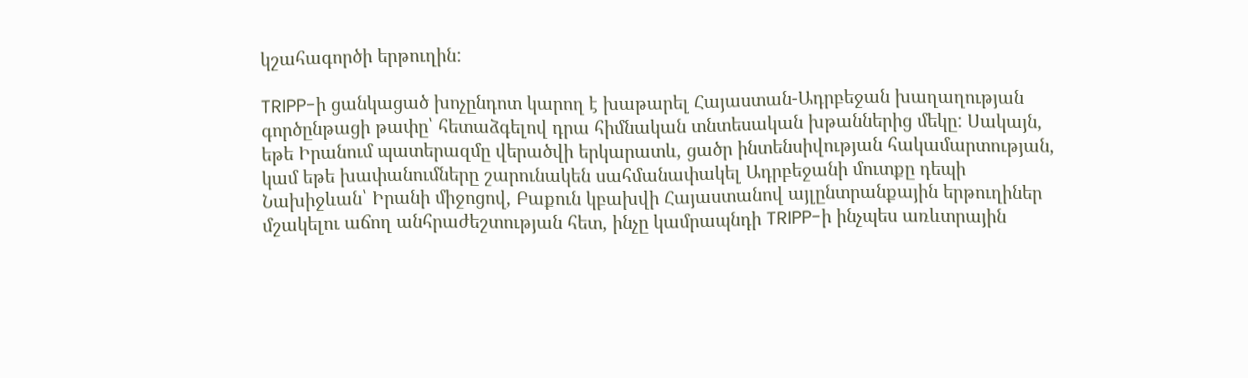կշահագործի երթուղին:

TRIPP-ի ցանկացած խոչընդոտ կարող է խաթարել Հայաստան-Ադրբեջան խաղաղության գործընթացի թափը՝ հետաձգելով դրա հիմնական տնտեսական խթաններից մեկը: Սակայն, եթե Իրանում պատերազմը վերածվի երկարատև, ցածր ինտենսիվության հակամարտության, կամ եթե խափանումները շարունակեն սահմանափակել Ադրբեջանի մուտքը դեպի Նախիջևան՝ Իրանի միջոցով, Բաքուն կբախվի Հայաստանով այլընտրանքային երթուղիներ մշակելու աճող անհրաժեշտության հետ, ինչը կամրապնդի TRIPP-ի ինչպես առևտրային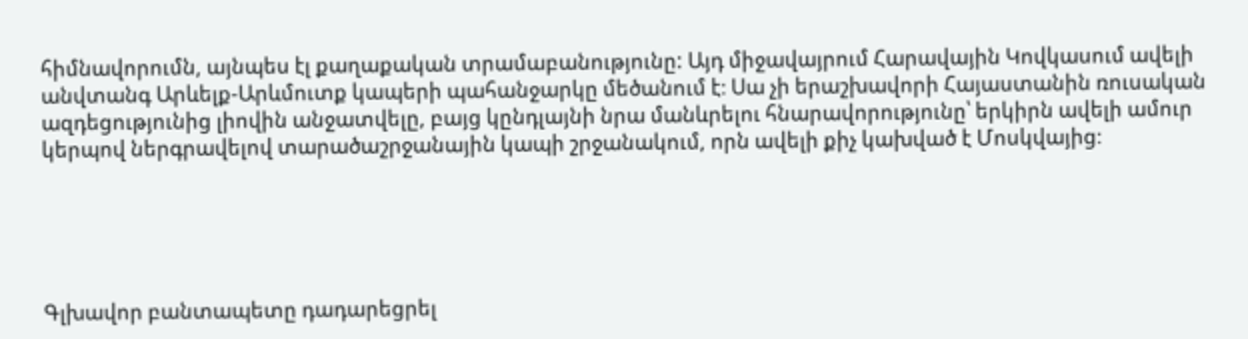հիմնավորումն, այնպես էլ քաղաքական տրամաբանությունը: Այդ միջավայրում Հարավային Կովկասում ավելի անվտանգ Արևելք-Արևմուտք կապերի պահանջարկը մեծանում է։ Սա չի երաշխավորի Հայաստանին ռուսական ազդեցությունից լիովին անջատվելը, բայց կընդլայնի նրա մանևրելու հնարավորությունը՝ երկիրն ավելի ամուր կերպով ներգրավելով տարածաշրջանային կապի շրջանակում, որն ավելի քիչ կախված է Մոսկվայից։





Գլխավոր բանտապետը դադարեցրել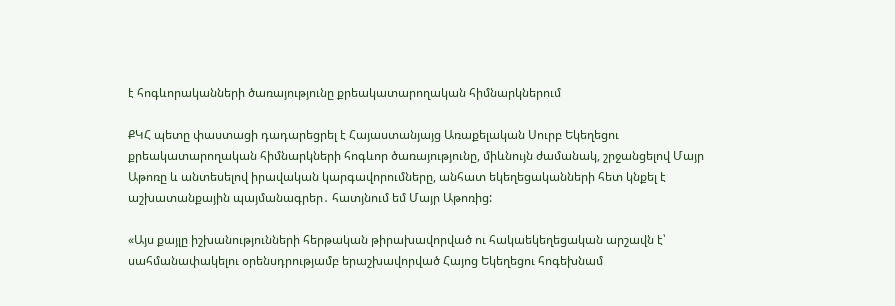է հոգևորականների ծառայությունը քրեակատարողական հիմնարկներում

ՔԿՀ պետը փաստացի դադարեցրել է Հայաստանյայց Առաքելական Սուրբ Եկեղեցու քրեակատարողական հիմնարկների հոգևոր ծառայությունը, միևնույն ժամանակ, շրջանցելով Մայր Աթոռը և անտեսելով իրավական կարգավորումները, անհատ եկեղեցականների հետ կնքել է աշխատանքային պայմանագրեր․ հատյնում եմ Մայր Աթոռից:

«Այս քայլը իշխանությունների հերթական թիրախավորված ու հակաեկեղեցական արշավն է՝ սահմանափակելու օրենսդրությամբ երաշխավորված Հայոց Եկեղեցու հոգեխնամ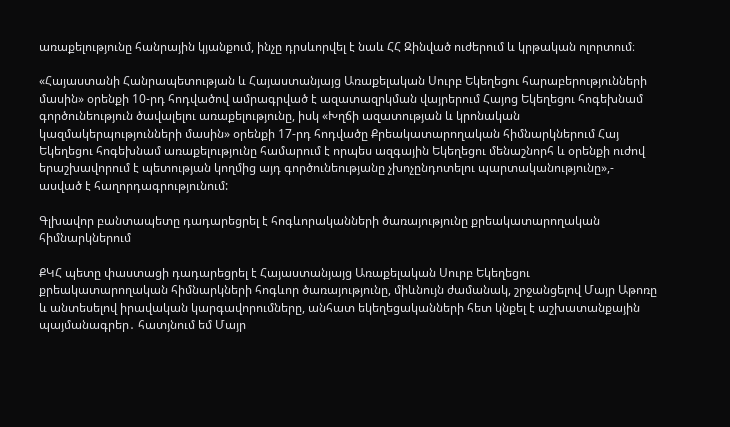առաքելությունը հանրային կյանքում, ինչը դրսևորվել է նաև ՀՀ Զինված ուժերում և կրթական ոլորտում։

«Հայաստանի Հանրապետության և Հայաստանյայց Առաքելական Սուրբ Եկեղեցու հարաբերությունների մասին» օրենքի 10-րդ հոդվածով ամրագրված է ազատազրկման վայրերում Հայոց Եկեղեցու հոգեխնամ գործունեություն ծավալելու առաքելությունը, իսկ «Խղճի ազատության և կրոնական կազմակերպությունների մասին» օրենքի 17-րդ հոդվածը Քրեակատարողական հիմնարկներում Հայ Եկեղեցու հոգեխնամ առաքելությունը համարում է որպես ազգային Եկեղեցու մենաշնորհ և օրենքի ուժով երաշխավորում է պետության կողմից այդ գործունեությանը չխոչընդոտելու պարտականությունը»,- ասված է հաղորդագրությունում:

Գլխավոր բանտապետը դադարեցրել է հոգևորականների ծառայությունը քրեակատարողական հիմնարկներում

ՔԿՀ պետը փաստացի դադարեցրել է Հայաստանյայց Առաքելական Սուրբ Եկեղեցու քրեակատարողական հիմնարկների հոգևոր ծառայությունը, միևնույն ժամանակ, շրջանցելով Մայր Աթոռը և անտեսելով իրավական կարգավորումները, անհատ եկեղեցականների հետ կնքել է աշխատանքային պայմանագրեր․ հատյնում եմ Մայր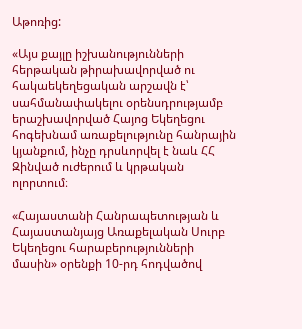Աթոռից:

«Այս քայլը իշխանությունների հերթական թիրախավորված ու հակաեկեղեցական արշավն է՝ սահմանափակելու օրենսդրությամբ երաշխավորված Հայոց Եկեղեցու հոգեխնամ առաքելությունը հանրային կյանքում, ինչը դրսևորվել է նաև ՀՀ Զինված ուժերում և կրթական ոլորտում։

«Հայաստանի Հանրապետության և Հայաստանյայց Առաքելական Սուրբ Եկեղեցու հարաբերությունների մասին» օրենքի 10-րդ հոդվածով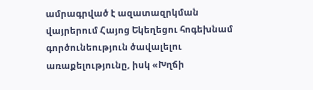ամրագրված է ազատազրկման վայրերում Հայոց Եկեղեցու հոգեխնամ գործունեություն ծավալելու առաքելությունը, իսկ «Խղճի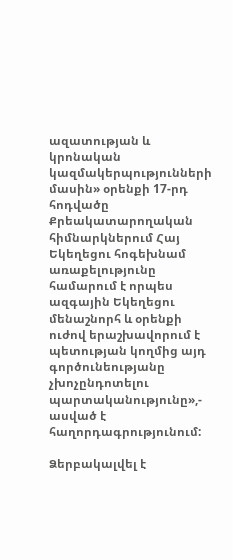ազատության և կրոնական կազմակերպությունների մասին» օրենքի 17-րդ հոդվածը Քրեակատարողական հիմնարկներում Հայ Եկեղեցու հոգեխնամ առաքելությունը համարում է որպես ազգային Եկեղեցու մենաշնորհ և օրենքի ուժով երաշխավորում է պետության կողմից այդ գործունեությանը չխոչընդոտելու պարտականությունը»,- ասված է հաղորդագրությունում:

Ձերբակալվել է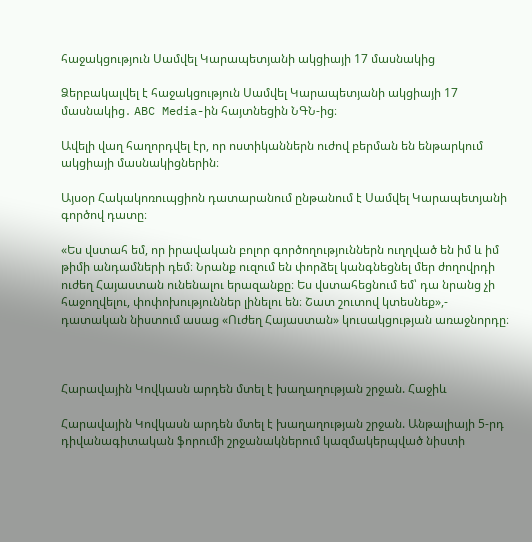հաջակցություն Սամվել Կարապետյանի ակցիայի 17 մասնակից

Ձերբակալվել է հաջակցություն Սամվել Կարապետյանի ակցիայի 17 մասնակից․ ABC Media-ին հայտնեցին ՆԳՆ-ից։

Ավելի վաղ հաղորդվել էր, որ ոստիկաններն ուժով բերման են ենթարկում ակցիայի մասնակիցներին։

Այսօր Հակակոռուպցիոն դատարանում ընթանում է Սամվել Կարապետյանի գործով դատը։

«Ես վստահ եմ, որ իրավական բոլոր գործողություններն ուղղված են իմ և իմ թիմի անդամների դեմ։ Նրանք ուզում են փորձել կանգնեցնել մեր ժողովրդի ուժեղ Հայաստան ունենալու երազանքը։ Ես վստահեցնում եմ՝ դա նրանց չի հաջողվելու, փոփոխություններ լինելու են։ Շատ շուտով կտեսնեք»,- դատական նիստում ասաց «Ուժեղ Հայաստան» կուսակցության առաջնորդը։



Հարավային Կովկասն արդեն մտել է խաղաղության շրջան. Հաջիև

Հարավային Կովկասն արդեն մտել է խաղաղության շրջան. Անթալիայի 5-րդ դիվանագիտական ֆորումի շրջանակներում կազմակերպված նիստի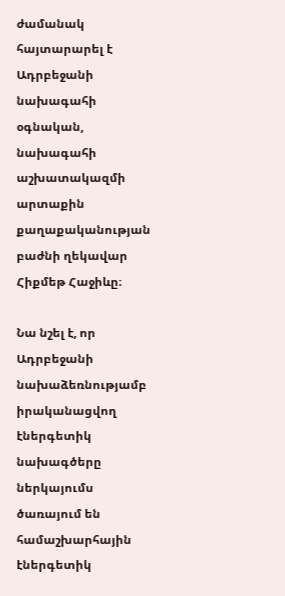ժամանակ հայտարարել է Ադրբեջանի նախագահի օգնական, նախագահի աշխատակազմի արտաքին քաղաքականության բաժնի ղեկավար Հիքմեթ Հաջիևը։

Նա նշել է, որ Ադրբեջանի նախաձեռնությամբ իրականացվող էներգետիկ նախագծերը ներկայումս ծառայում են համաշխարհային էներգետիկ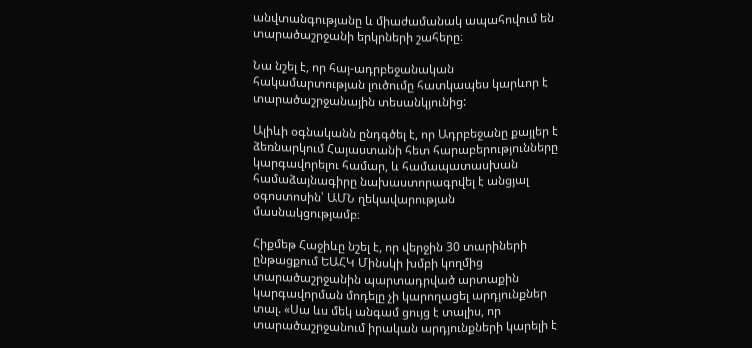անվտանգությանը և միաժամանակ ապահովում են տարածաշրջանի երկրների շահերը։

Նա նշել է, որ հայ-ադրբեջանական հակամարտության լուծումը հատկապես կարևոր է տարածաշրջանային տեսանկյունից:

Ալիևի օգնականն ընդգծել է, որ Ադրբեջանը քայլեր է ձեռնարկում Հայաստանի հետ հարաբերությունները կարգավորելու համար, և համապատասխան համաձայնագիրը նախաստորագրվել է անցյալ օգոստոսին՝ ԱՄՆ ղեկավարության մասնակցությամբ։

Հիքմեթ Հաջիևը նշել է, որ վերջին 30 տարիների ընթացքում ԵԱՀԿ Մինսկի խմբի կողմից տարածաշրջանին պարտադրված արտաքին կարգավորման մոդելը չի կարողացել արդյունքներ տալ. «Սա ևս մեկ անգամ ցույց է տալիս, որ տարածաշրջանում իրական արդյունքների կարելի է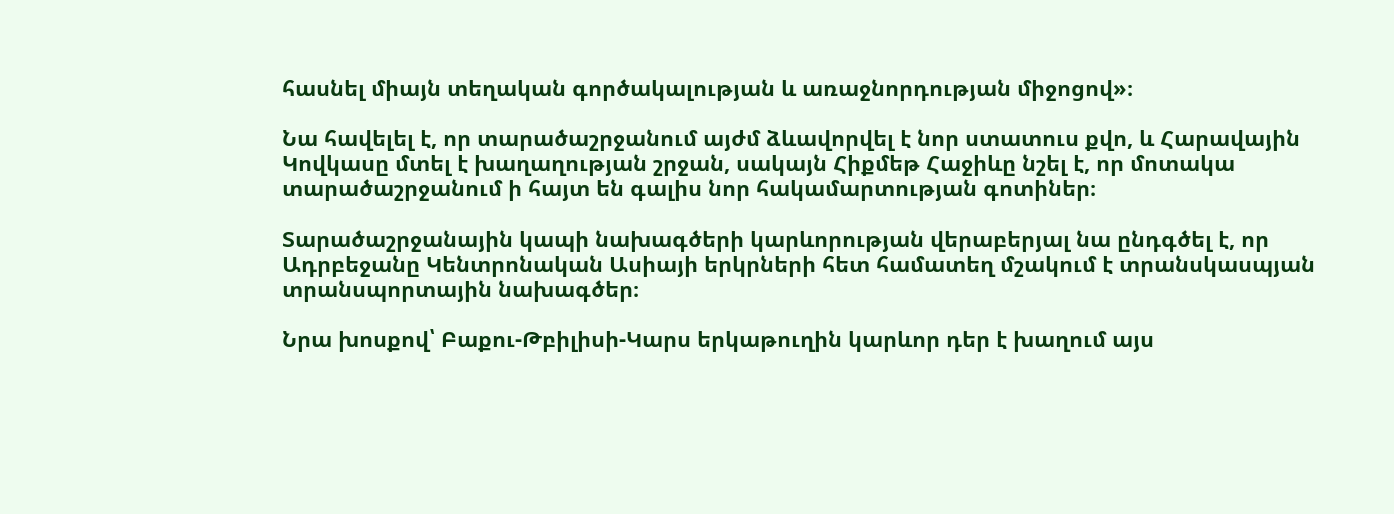հասնել միայն տեղական գործակալության և առաջնորդության միջոցով»։

Նա հավելել է, որ տարածաշրջանում այժմ ձևավորվել է նոր ստատուս քվո, և Հարավային Կովկասը մտել է խաղաղության շրջան, սակայն Հիքմեթ Հաջիևը նշել է, որ մոտակա տարածաշրջանում ի հայտ են գալիս նոր հակամարտության գոտիներ։

Տարածաշրջանային կապի նախագծերի կարևորության վերաբերյալ նա ընդգծել է, որ Ադրբեջանը Կենտրոնական Ասիայի երկրների հետ համատեղ մշակում է տրանսկասպյան տրանսպորտային նախագծեր։

Նրա խոսքով՝ Բաքու-Թբիլիսի-Կարս երկաթուղին կարևոր դեր է խաղում այս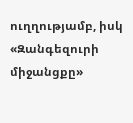ուղղությամբ, իսկ «Զանգեզուրի միջանցքը»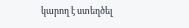կարող է ստեղծել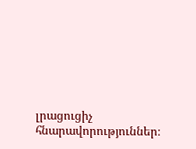լրացուցիչ հնարավորություններ։